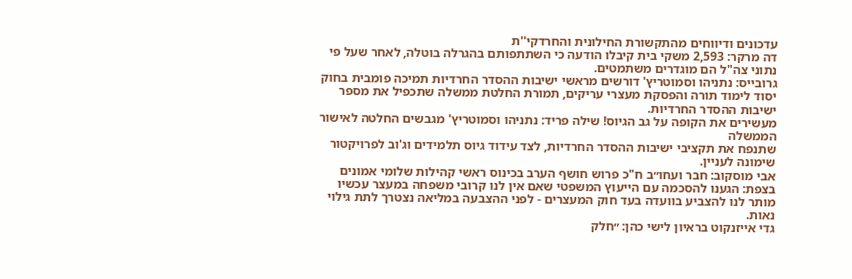עדכונים ודיווחים מהתקשורת החילונית והחרדקי''ת
דה מרקר: 2,593 משקי בית קיבלו הודעה כי השתתפותם בהגרלה בוטלה, לאחר שעל פי נתוני צה"ל הם מוגדרים משתמטים.
גרובייס: נתניהו וסמוטריץ' דורשים מראשי ישיבות ההסדר החרדיות תמיכה פומבית בחוק יסוד לימוד תורה והפסקת מעצרי עריקים, תמורת החלטת ממשלה שתכפיל את מספר ישיבות ההסדר החרדיות.
מעשירים את הקופה על גב הגיוס! שילה פריד: נתניהו וסמוטריץ' מגבשים החלטה לאישור הממשלה
שתנפח את תקציבי ישיבות ההסדר החרדיות, לצד עידוד גיוס תלמידים וג'וב לפרויקטור שימונה לעניין.
אבי מוסקוב: חבר ועחו״ב ח"כ פרוש חושף הערב בכינוס ראשי קהילות שלומי אמונים בצפת: הגענו להסכמה עם הייעוץ המשפטי שאם אין לנו קרובי משפחה במעצר עכשיו מותר לנו להצביע בוועדה בעד חוק המעצרים - לפני ההצבעה במליאה נצטרך לתת גילוי נאות.
גדי אייזנקוט בראיון לישי כהן: ״חלק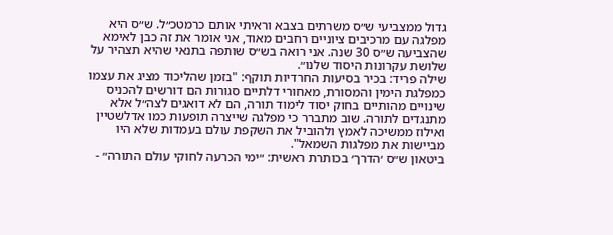גדול ממצביעי ש״ס משרתים בצבא וראיתי אותם כרמטכ״ל. ש״ס היא מפלגה עם מרכיבים ציוניים רחבים מאוד, אני אומר את זה כבן לאימא שהצביעה ש״ס 30 שנה. אני רואה בש״ס שותפה בתנאי שהיא תצהיר על שלושת עקרונות היסוד שלנו״.
שילה פריד: בכיר בסיעות החרדיות תוקף: "בזמן שהליכוד מציג את עצמו כמפלגת הימין והמסורת, מאחורי דלתיים סגורות הם דורשים להכניס שינויים מהותיים בחוק יסוד לימוד תורה, הם לא דואגים לצה״ל אלא מתנגדים לתורה. שוב מתברר כי מפלגה שייצרה תופעות כמו אדלשטיין ואילוז ממשיכה לאמץ ולהוביל את השקפת עולם בעמדות שלא היו מביישות את מפלגות השמאל".
ביטאון ש״ס ׳הדרך׳ בכותרת ראשית: ״ימי הכרעה לחוקי עולם התורה״ -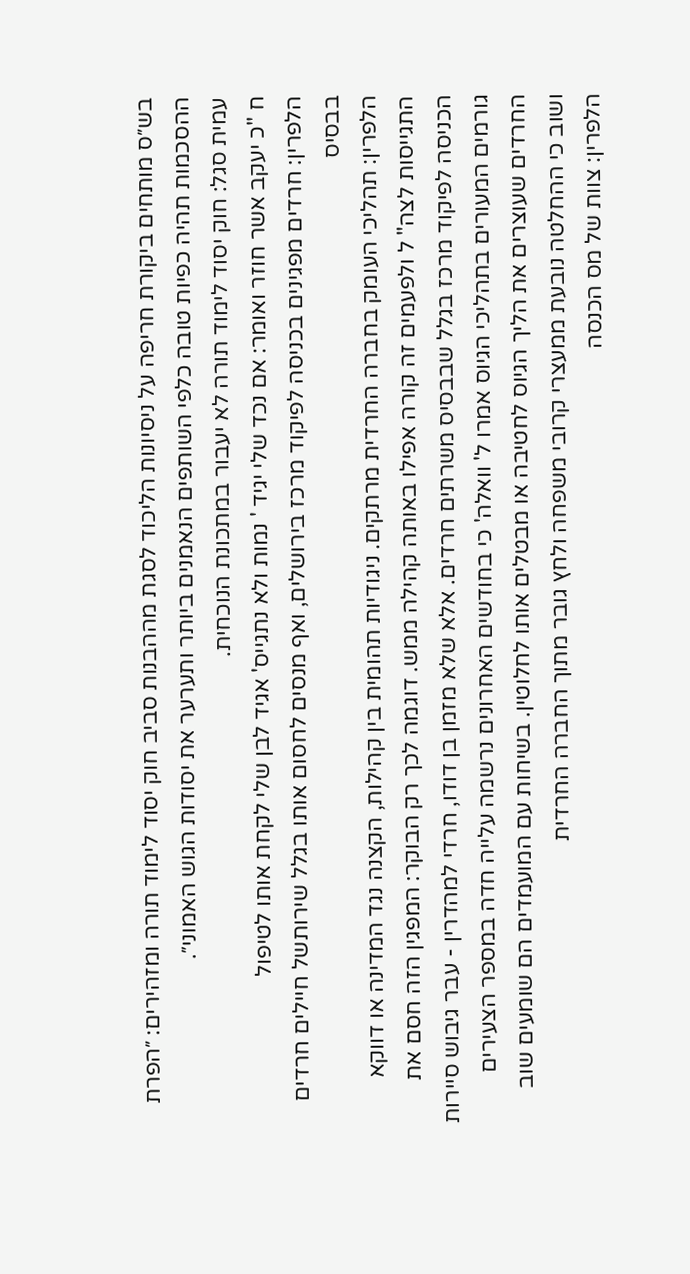בש״ס מותחים ביקורת חריפה על ניסיונות הליכוד לסגת מההבנות סביב חוק יסוד לימוד תורה ומזהירים: ״הפרת ההסכמות תהיה כפיות טובה כלפי השותפים הנאמנים ביותר ותערער את יסודות הגוש האמוני״.
עמית סגל: חוק יסוד לימוד תורה לא יעבור במתכונת הנוכחית.
ח "כ יעקב אשר חוזר ואומר: אם נכד שלי יגיד ' נמות ולא נתגייס' אגיד לבן שלי לקחת אותו לטיפול
הלפרין: חרדים מפגינים בכניסה לפיקוד מרכז בירושלים, ואף מנסים לחסום אותו בגלל שירותשל חיילים חרדים בבסיס
הלפרין: תהליכי העומק בחברה החרדית מרתקים. ניגודיות תהומית בין קהילות, הקצנה נגד המדינה או דווקא התגייסות לצה" ל ולפעמים זה קורה אפילו באותה קהילה ממש. דוגמה לכך רק הבוקר: המפגין הזה חסם את הכניסה לפיקוד מרכז בגלל שבבסיס משרתים חרדים. אלא שלא מזמן בן דודו, חרדי למהדרין - עבר גיבוש סיירות
גורמים המעורים בתהליכי הגיוס אמרו ל' וואלה' כי בחודשים האחרונים נרשמה עלייה חדה במספר הצעירים החרדים שעוצרים את הליך הגיוס לחטיבה או מבטלים אותו לחלוטין. בשיחות עם המועמדים הם שומעים שוב ושוב כי ההחלטה נובעת ממעצרי קרובי משפחה ולחץ גובר מתוך החברה החרדית
הלפרין: צוות של מס הכנסה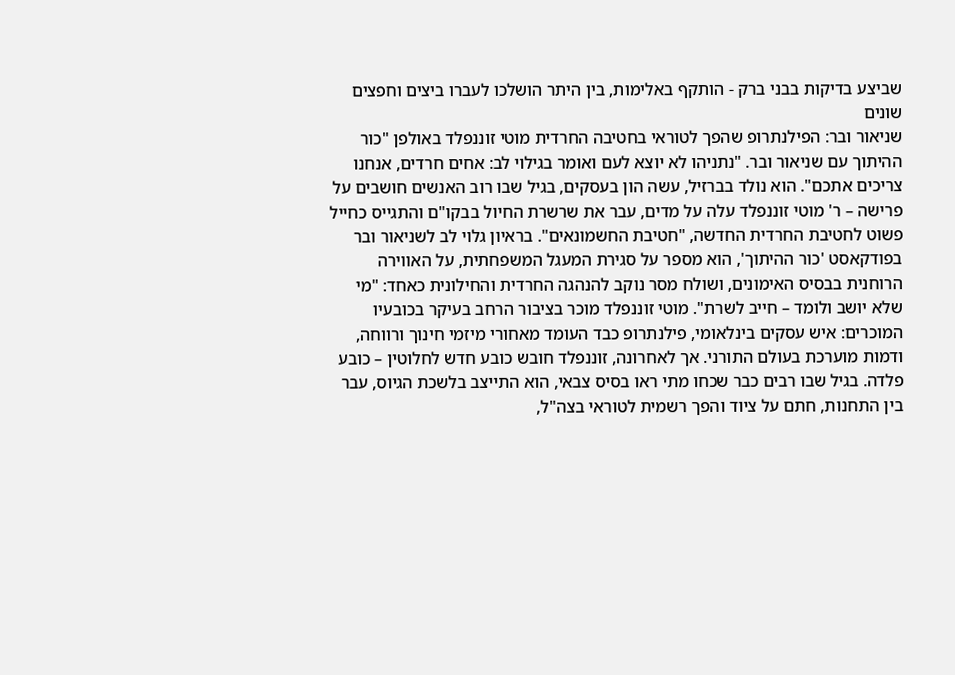שביצע בדיקות בבני ברק - הותקף באלימות, בין היתר הושלכו לעברו ביצים וחפצים שונים
שניאור ובר: הפילנתרופ שהפך לטוראי בחטיבה החרדית מוטי זוננפלד באולפן "כור ההיתוך עם שניאור ובר. "נתניהו לא יוצא לעם ואומר בגילוי לב: אחים חרדים, אנחנו צריכים אתכם". הוא נולד בברזיל, עשה הון בעסקים, בגיל שבו רוב האנשים חושבים על פרישה – ר' מוטי זוננפלד עלה על מדים, עבר את שרשרת החיול בבקו"ם והתגייס כחייל פשוט לחטיבת החרדית החדשה, "חטיבת החשמונאים". בראיון גלוי לב לשניאור ובר בפודקאסט 'כור ההיתוך', הוא מספר על סגירת המעגל המשפחתית, על האווירה הרוחנית בבסיס האימונים, ושולח מסר נוקב להנהגה החרדית והחילונית כאחד: "מי שלא יושב ולומד – חייב לשרת". מוטי זוננפלד מוכר בציבור הרחב בעיקר בכובעיו המוכרים: איש עסקים בינלאומי, פילנתרופ כבד העומד מאחורי מיזמי חינוך ורווחה, ודמות מוערכת בעולם התורני. אך לאחרונה, זוננפלד חובש כובע חדש לחלוטין – כובע פלדה. בגיל שבו רבים כבר שכחו מתי ראו בסיס צבאי, הוא התייצב בלשכת הגיוס, עבר בין התחנות, חתם על ציוד והפך רשמית לטוראי בצה"ל,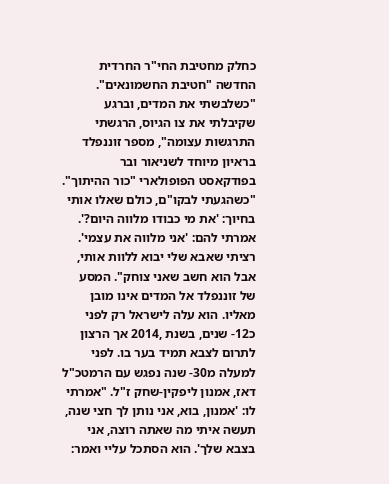כחלק מחטיבת החי"ר החרדית החדשה "חטיבת החשמונאים". "כשלבשתי את המדים, וברגע שקיבלתי את צו הגיוס, הרגשתי התרגשות עצומה", מספר זוננפלד בראיון מיוחד לשניאור ובר בפודקאסט הפופולארי "כור ההיתוך". "כשהגעתי לבקו"ם, כולם שאלו אותי בחיוך: 'את מי כבודו מלווה היום?'. אמרתי להם: 'אני מלווה את עצמי'. רציתי שאבא שלי יבוא ללוות אותי, אבל הוא חשב שאני צוחק". המסע של זוננפלד אל המדים אינו מובן מאליו. הוא עלה לישראל רק לפני כ12- שנים, בשנת ,2014 אך הרצון לתרום לצבא תמיד בער בו. לפני למעלה מ30- שנה נפגש עם הרמטכ"ל דאז, אמנון ליפקין-שחק ז"ל. "אמרתי לו: 'אמנון, בוא, אני נותן לך חצי שנה, תעשה איתי מה שאתה רוצה, אני בצבא שלך'. הוא הסתכל עליי ואמר: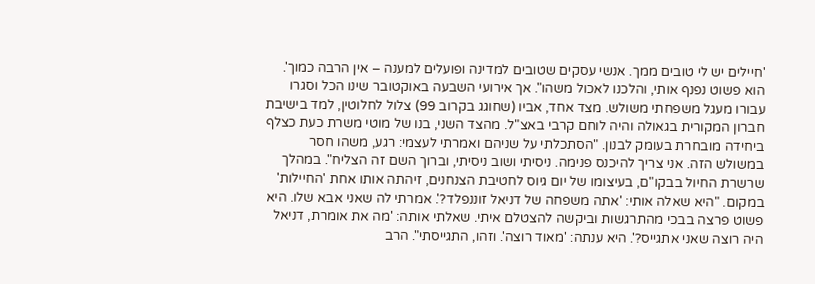'חיילים יש לי טובים ממך. אנשי עסקים שטובים למדינה ופועלים למענה – אין הרבה כמוך'. הוא פשוט נפנף אותי, והלכנו לאכול משהו". אך אירועי השבעה באוקטובר שינו הכל וסגרו עבורו מעגל משפחתי משולש. מצד אחד, אביו (שחוגג בקרוב 99) צלול לחלוטין, למד בישיבת חברון המקורית בגאולה והיה לוחם קרבי באצ"ל. מהצד השני, בנו של מוטי משרת כעת כצלף ביחידה מובחרת בעומק לבנון. "הסתכלתי על שניהם ואמרתי לעצמי: רגע, משהו חסר במשולש הזה. אני צריך להיכנס פנימה. ניסיתי ושוב ניסיתי, וברוך השם זה הצליח". במהלך שרשרת החיול בבקו"ם, בעיצומו של יום גיוס לחטיבת הצנחנים, זיהתה אותו אחת 'החיילות' במקום. "היא שאלה אותי: 'אתה משפחה של דניאל זוננפלד?'. אמרתי לה שאני אבא שלו. היא פשוט פרצה בבכי מהתרגשות וביקשה להצטלם איתי. שאלתי אותה: 'מה את אומרת, דניאל היה רוצה שאני אתגייס?'. היא ענתה: 'מאוד רוצה'. וזהו, התגייסתי". הרב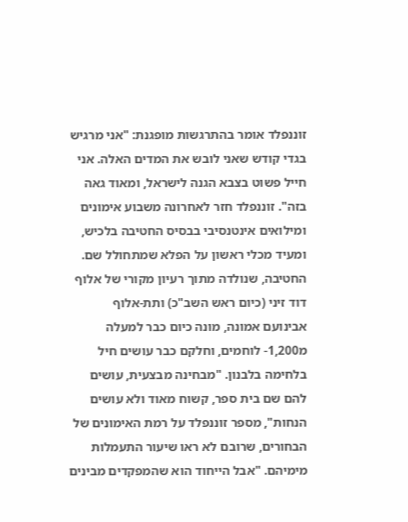זוננפלד אומר בהתרגשות מופגנת: "אני מרגיש בגדי קודש שאני לובש את המדים האלה. אני חייל פשוט בצבא הגנה לישראל, ומאוד גאה בזה". זוננפלד חזר לאחרונה משבוע אימונים ומילואים אינטנסיבי בבסיס החטיבה בלכיש, ומעיד מכלי ראשון על הפלא שמתחולל שם. החטיבה, שנולדה מתוך רעיון מקורי של אלוף דוד זיני (כיום ראש השב"כ) ותת-אלוף אבינועם אמונה, מונה כיום כבר למעלה מ1,200- לוחמים, וחלקם כבר עושים חיל בלחימה בלבנון. "מבחינה מבצעית, עושים להם שם בית ספר, קשוח מאוד ולא עושים הנחות", מספר זוננפלד על רמת האימונים של הבחורים, שרובם לא ראו שיעור התעמלות מימיהם. "אבל הייחוד הוא שהמפקדים מבינים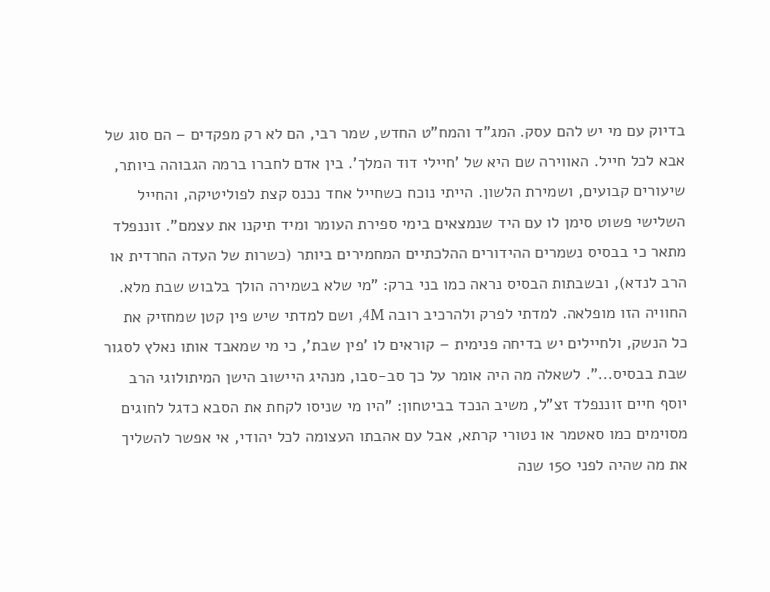בדיוק עם מי יש להם עסק. המג"ד והמח"ט החדש, שמר רבי, הם לא רק מפקדים – הם סוג של אבא לכל חייל. האווירה שם היא של 'חיילי דוד המלך'. בין אדם לחברו ברמה הגבוהה ביותר, שיעורים קבועים, ושמירת הלשון. הייתי נוכח כשחייל אחד נכנס קצת לפוליטיקה, והחייל השלישי פשוט סימן לו עם היד שנמצאים בימי ספירת העומר ומיד תיקנו את עצמם". זוננפלד מתאר כי בבסיס נשמרים ההידורים ההלכתיים המחמירים ביותר (כשרות של העדה החרדית או הרב לנדא), ובשבתות הבסיס נראה כמו בני ברק: "מי שלא בשמירה הולך בלבוש שבת מלא. החוויה הזו מופלאה. למדתי לפרק ולהרכיב רובה 4M, ושם למדתי שיש פין קטן שמחזיק את כל הנשק, ולחיילים יש בדיחה פנימית – קוראים לו 'פין שבת', כי מי שמאבד אותו נאלץ לסגור שבת בבסיס...". לשאלה מה היה אומר על כך סב-סבו, מנהיג היישוב הישן המיתולוגי הרב יוסף חיים זוננפלד זצ"ל, משיב הנכד בביטחון: "היו מי שניסו לקחת את הסבא כדגל לחוגים מסוימים כמו סאטמר או נטורי קרתא, אבל עם אהבתו העצומה לכל יהודי, אי אפשר להשליך את מה שהיה לפני 150 שנה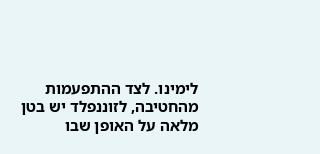לימינו. לצד ההתפעמות מהחטיבה, לזוננפלד יש בטן מלאה על האופן שבו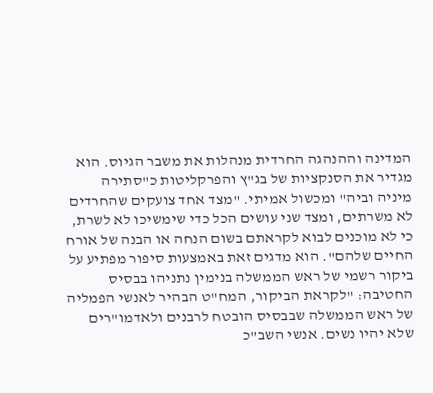המדינה וההנהגה החרדית מנהלות את משבר הגיוס. הוא מגדיר את הסנקציות של בג"ץ והפרקליטות כ"סתירה מיניה וביה" ומכשול אמיתי. "מצד אחד צועקים שהחרדים לא משרתים, ומצד שני עושים הכל כדי שימשיכו לא לשרת, כי לא מוכנים לבוא לקראתם בשום הנחה או הבנה של אורח החיים שלהם". הוא מדגים זאת באמצעות סיפור מפתיע על ביקור רשמי של ראש הממשלה בנימין נתניהו בבסיס החטיבה: "לקראת הביקור, המח"ט הבהיר לאנשי הפמליה של ראש הממשלה שבבסיס הובטח לרבנים ולאדמו"רים שלא יהיו נשים. אנשי השב"כ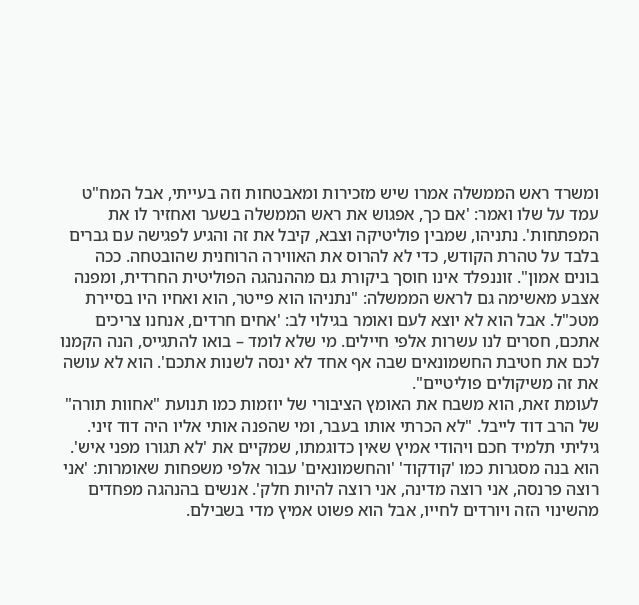ומשרד ראש הממשלה אמרו שיש מזכירות ומאבטחות וזה בעייתי, אבל המח"ט עמד על שלו ואמר: 'אם כך, אפגוש את ראש הממשלה בשער ואחזיר לו את המפתחות'. נתניהו, שמבין פוליטיקה וצבא, קיבל את זה והגיע לפגישה עם גברים בלבד על טהרת הקודש, כדי לא להרוס את האווירה הרוחנית שהובטחה. ככה בונים אמון". זוננפלד אינו חוסך ביקורת גם מההנהגה הפוליטית החרדית, ומפנה אצבע מאשימה גם לראש הממשלה: "נתניהו הוא פייטר, הוא ואחיו היו בסיירת מטכ"ל. אבל הוא לא יוצא לעם ואומר בגילוי לב: 'אחים חרדים, אנחנו צריכים אתכם, חסרים לנו עשרות אלפי חיילים. מי שלא לומד – בואו להתגייס, הנה הקמנו לכם את חטיבת החשמונאים שבה אף אחד לא ינסה לשנות אתכם'. הוא לא עושה את זה משיקולים פוליטיים".
לעומת זאת, הוא משבח את האומץ הציבורי של יוזמות כמו תנועת "אחוות תורה" של הרב דוד לייבל. "לא הכרתי אותו בעבר, ומי שהפנה אותי אליו היה דוד זיני. גיליתי תלמיד חכם ויהודי אמיץ שאין כדוגמתו, שמקיים את 'לא תגורו מפני איש'. הוא בנה מסגרות כמו 'קודקוד' 'והחשמונאים' עבור אלפי משפחות שאומרות: 'אני רוצה פרנסה, אני רוצה מדינה, אני רוצה להיות חלק'. אנשים בהנהגה מפחדים מהשינוי הזה ויורדים לחייו, אבל הוא פשוט אמיץ מדי בשבילם.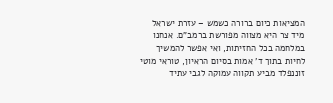המציאות כיום ברורה כשמש – עזרת ישראל מיד צר היא מצווה מפורשת ברמב"ם. אנחנו במלחמה בכל החזיתות, ואי אפשר להמשיך לחיות בתוך ד' אמות בסיום הראיון, טוראי מוטי זוננפלד מביע תקווה עמוקה לגבי עתיד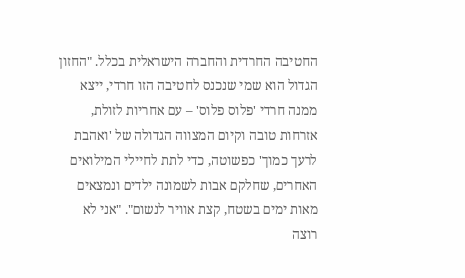החטיבה החרדית והחברה הישראלית בכלל. "החזון הגדול הוא שמי שנכנס לחטיבה הזו חרדי, ייצא ממנה חרדי 'פלוס פלוס' – עם אחריות לזולת, אזרחות טובה וקיום המצווה הגדולה של 'ואהבת לרעך כמוך' כפשוטה, כדי לתת לחיילי המילואים האחרים, שחלקם אבות לשמונה ילדים ונמצאים מאות ימים בשטח, קצת אוויר לנשום". "אני לא רוצה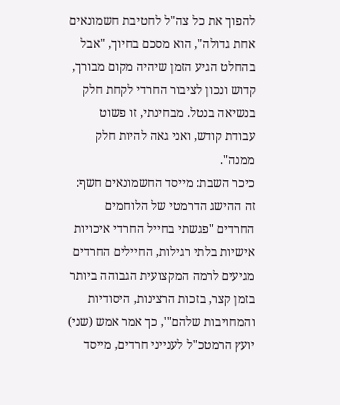להפוך את כל צה"ל לחטיבת חשמונאים אחת גדולה", הוא מסכם בחיוך, "אבל בהחלט הגיע הזמן שיהיה מקום מבורך, קדוש ונכון לציבור החרדי לקחת חלק בנשיאה בנטל. מבחינתי, זו פשוט עבודת קודש, ואני גאה להיות חלק ממנה".
כיכר השבת: מייסד החשמונאים חשף: זה ההישג הדרמטי של הלוחמים החרדים "פגשתי בחייל החרדי איכויות אישיות בלתי רגילות, החיילים החרדים מגיעים לרמה המקצועית הגבוהה ביותר בזמן קצר, בזכות הרצינות, היסודיות והמחויבות שלהם"', כך אמר אמש (שני) יועץ הרמטכ"ל לענייני חרדים, מייסד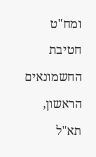ומח"ט חטיבת החשמונאים הראשון, תא"ל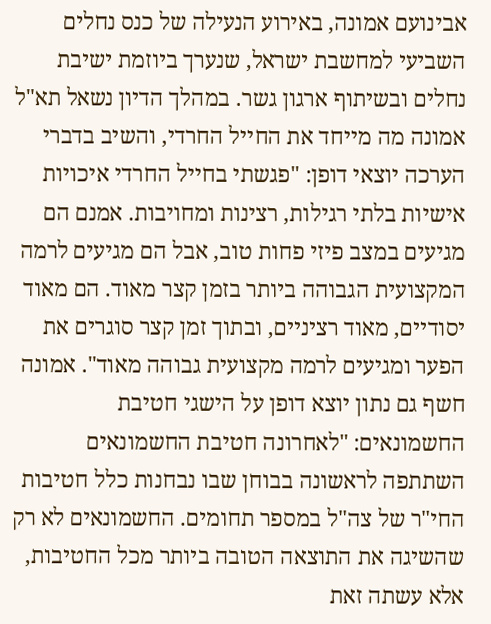אבינועם אמונה, באירוע הנעילה של כנס נחלים השביעי למחשבת ישראל, שנערך ביוזמת ישיבת נחלים ובשיתוף ארגון גשר. במהלך הדיון נשאל תא"ל אמונה מה מייחד את החייל החרדי, והשיב בדברי הערכה יוצאי דופן: "פגשתי בחייל החרדי איכויות אישיות בלתי רגילות, רצינות ומחויבות. אמנם הם מגיעים במצב פיזי פחות טוב, אבל הם מגיעים לרמה המקצועית הגבוהה ביותר בזמן קצר מאוד. הם מאוד יסודיים, מאוד רציניים, ובתוך זמן קצר סוגרים את הפער ומגיעים לרמה מקצועית גבוהה מאוד". אמונה חשף גם נתון יוצא דופן על הישגי חטיבת החשמונאים: "לאחרונה חטיבת החשמונאים השתתפה לראשונה בבוחן שבו נבחנות כלל חטיבות החי"ר של צה"ל במספר תחומים. החשמונאים לא רק שהשיגה את התוצאה הטובה ביותר מכל החטיבות, אלא עשתה זאת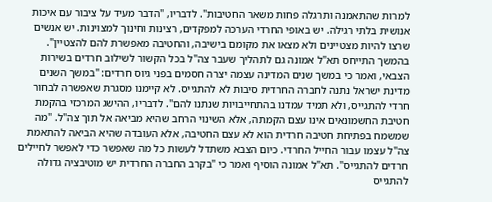למרות שהתאמנה ותרגלה פחות משאר החטיבות". לדבריו, "הדבר מעיד על ציבור עם איכות אנושית בלתי רגילה. יש באופי החרדי הערכה למפקדים, רצינות וחינוך למצוינות. יש אנשים שרצו להיות מצטיינים ולא מצאו את מקומם בישיבה, והחטיבה מאפשרת להם להצטיין". בהמשך התייחס תא"ל אמונה גם לתהליך שעבר צה"ל בכל הקשור לשילוב חרדים בשירות הצבאי, ואמר כי במשך שנים המדינה עצמה יצרה חסמים בפני גיוס חרדים: "במשך השנים מדינת ישראל נתנה לחברה החרדית סיבות לא להתגייס. לא קיימנו מסגרת שאפשרה לבחור חרדי להתגייס, ולא תמיד עמדנו בהתחייבויות שנתנו להם". לדבריו, ההישג המרכזי בהקמת חטיבת החשמונאים אינו עצם הקמתה, אלא השינוי הרחב שהיא מביאה אל תוך צה"ל. "מה שמשמח בפתיחת חטיבה חרדית הוא לא עצם החטיבה, אלא העובדה שהיא הביאה להתאמת צה"ל עצמו עבור החייל החרדי. כיום הצבא משתדל לעשות כל מה שאפשר כדי לאפשר לחיילים חרדים להתגייס". תא"ל אמונה הוסיף ואמר כי "בקרב החברה החרדית יש מוטיבציה גדולה להתגייס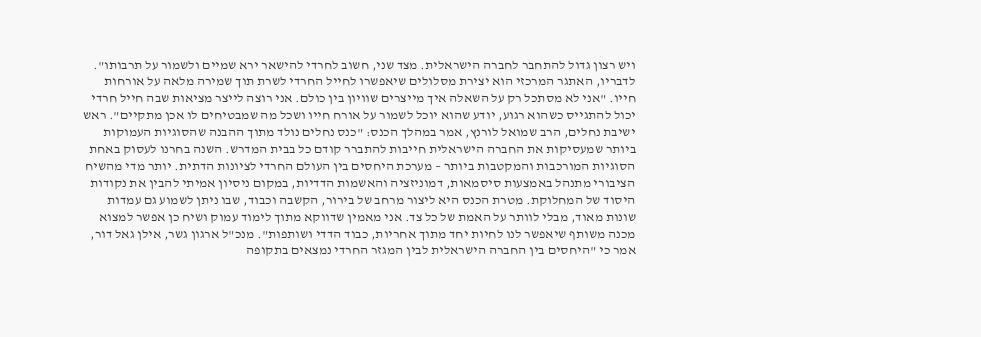ויש רצון גדול להתחבר לחברה הישראלית. מצד שני, חשוב לחרדי להישאר ירא שמיים ולשמור על תרבותו". לדבריו, האתגר המרכזי הוא יצירת מסלולים שיאפשרו לחייל החרדי לשרת תוך שמירה מלאה על אורחות חייו. "אני לא מסתכל רק על השאלה איך מייצרים שוויון בין כולם. אני רוצה לייצר מציאות שבה חייל חרדי יכול להתגייס כשהוא רגוע, יודע שהוא יוכל לשמור על אורח חייו ושכל מה שמבטיחים לו אכן מתקיים". ראש ישיבת נחלים, הרב שמואל לורנץ, אמר במהלך הכנס: "כנס נחלים נולד מתוך ההבנה שהסוגיות העמוקות ביותר שמעסיקות את החברה הישראלית חייבות להתברר קודם כל בבית המדרש. השנה בחרנו לעסוק באחת הסוגיות המורכבות והמקטבות ביותר – מערכת היחסים בין העולם החרדי לציונות הדתית. יותר מדי מהשיח הציבורי מתנהל באמצעות סיסמאות, דמוניזציה והאשמות הדדיות, במקום ניסיון אמיתי להבין את נקודות היסוד של המחלוקת. מטרת הכנס היא ליצור מרחב של בירור, הקשבה וכבוד, שבו ניתן לשמוע גם עמדות שונות מאוד, מבלי לוותר על האמת של כל צד. אני מאמין שדווקא מתוך לימוד עמוק ושיח כן אפשר למצוא מכנה משותף שיאפשר לנו לחיות יחד מתוך אחריות, כבוד הדדי ושותפות". מנכ"ל ארגון גשר, אילן גאל דור, אמר כי "היחסים בין החברה הישראלית לבין המגזר החרדי נמצאים בתקופה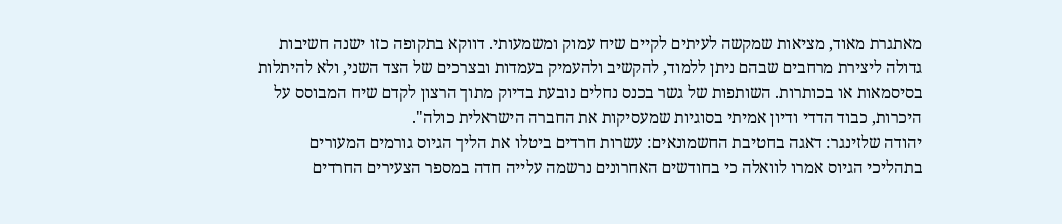מאתגרת מאוד, מציאות שמקשה לעיתים לקיים שיח עמוק ומשמעותי. דווקא בתקופה כזו ישנה חשיבות גדולה ליצירת מרחבים שבהם ניתן ללמוד, להקשיב ולהעמיק בעמדות ובצרכים של הצד השני, ולא להיתלות בסיסמאות או בכותרות. השותפות של גשר בכנס נחלים נובעת בדיוק מתוך הרצון לקדם שיח המבוסס על היכרות, כבוד הדדי ודיון אמיתי בסוגיות שמעסיקות את החברה הישראלית כולה".
יהודה שלזינגר: דאגה בחטיבת החשמונאים: עשרות חרדים ביטלו את הליך הגיוס גורמים המעורים בתהליכי הגיוס אמרו לוואלה כי בחודשים האחרונים נרשמה עלייה חדה במספר הצעירים החרדים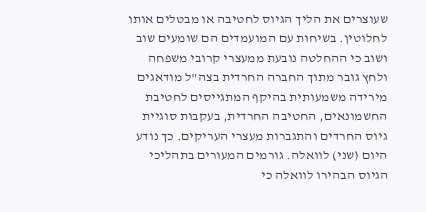שעוצרים את הליך הגיוס לחטיבה או מבטלים אותו לחלוטין. בשיחות עם המועמדים הם שומעים שוב ושוב כי ההחלטה נובעת ממעצרי קרובי משפחה ולחץ גובר מתוך החברה החרדית בצה"ל מודאגים מירידה משמעותית בהיקף המתגייסים לחטיבת החשמונאים, החטיבה החרדית, בעקבות סוגיית גיוס החרדים והתגברות מעצרי העריקים. כך נודע היום (שני) לוואלה. גורמים המעורים בתהליכי הגיוס הבהירו לוואלה כי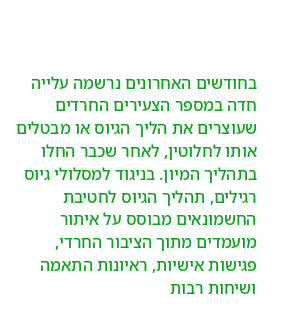בחודשים האחרונים נרשמה עלייה חדה במספר הצעירים החרדים שעוצרים את הליך הגיוס או מבטלים אותו לחלוטין, לאחר שכבר החלו בתהליך המיון. בניגוד למסלולי גיוס רגילים, תהליך הגיוס לחטיבת החשמונאים מבוסס על איתור מועמדים מתוך הציבור החרדי, פגישות אישיות, ראיונות התאמה ושיחות רבות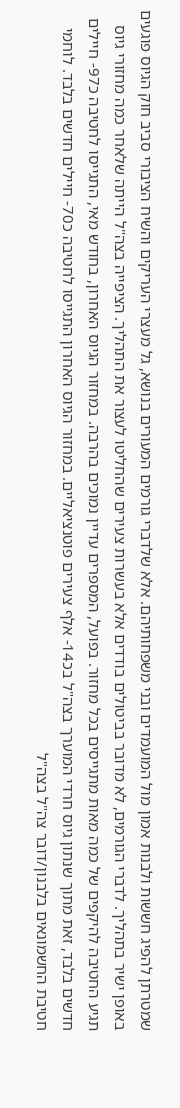שמטרתן להפיג חששות ולבנות אמון מול המועמדים ובני משפחותיהם. אלא שלדברי גורמים המעורים בנושא, גל מעצרי העריקים והשיח הציבורי סביב חוק הגיוס פוגעים באופן ישיר בתהליך. לדברי הגורמים, לא מדובר בביטולים בודדים אלא בעשרות צעירים שהחליטו לעצור את התהליך. הציפייה בצה"ל הייתה שלאחר כמה מחזורי גיוס תגיע החטיבה להיקפים של כמה מאות מתגייסים בכל מחזור. בפועל, המספרים עדיין נמוכים בהרבה. במחזור הגיוס האחרון, בחודש מאי, התגייסו לחטיבה כ97- חיילים חדשים בלבד, זאת מתוך שנתון גיוס חרדי המוערך בצה"ל בכ14- אלף צעירים פוטנציאליים. במחזור הגיוס האחרון התגייסו לחטיבה כ70- חיילים חדשים בלבד. לוחמי חטיבת החשמונאים בלבנון/דובר צה"ל בצה"ל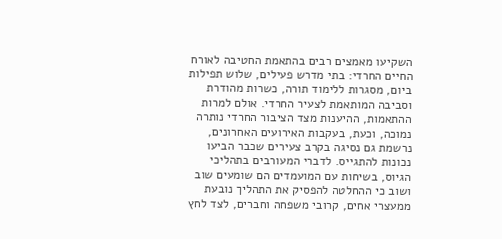השקיעו מאמצים רבים בהתאמת החטיבה לאורח החיים החרדי: בתי מדרש פעילים, שלוש תפילות ביום, מסגרות ללימוד תורה, כשרות מהודרת וסביבה המותאמת לצעיר החרדי. אולם למרות ההתאמות, ההיענות מצד הציבור החרדי נותרה נמוכה, וכעת, בעקבות האירועים האחרונים, נרשמת גם נסיגה בקרב צעירים שכבר הביעו נכונות להתגייס. לדברי המעורבים בתהליכי הגיוס, בשיחות עם המועמדים הם שומעים שוב ושוב כי ההחלטה להפסיק את התהליך נובעת ממעצרי אחים, קרובי משפחה וחברים, לצד לחץ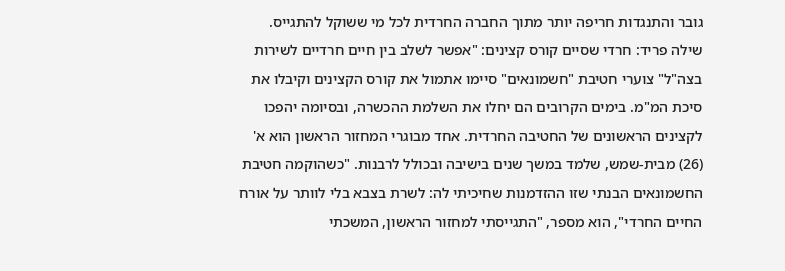גובר והתנגדות חריפה יותר מתוך החברה החרדית לכל מי ששוקל להתגייס.
שילה פריד: חרדי שסיים קורס קצינים: "אפשר לשלב בין חיים חרדיים לשירות בצה"ל" צוערי חטיבת "חשמונאים" סיימו אתמול את קורס הקצינים וקיבלו את סיכת המ"מ. בימים הקרובים הם יחלו את השלמת ההכשרה, ובסיומה יהפכו לקצינים הראשונים של החטיבה החרדית. אחד מבוגרי המחזור הראשון הוא א' (26) מבית-שמש, שלמד במשך שנים בישיבה ובכולל לרבנות. "כשהוקמה חטיבת החשמונאים הבנתי שזו ההזדמנות שחיכיתי לה: לשרת בצבא בלי לוותר על אורח החיים החרדי", הוא מספר, "התגייסתי למחזור הראשון, המשכתי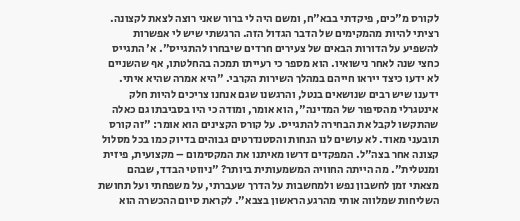לקורס מ"כים, פיקדתי בבא"ח, ומשם היה לי ברור שאני רוצה לצאת לקצונה. רציתי להיות מהמקימים של הדבר הגדול הזה. הרגשתי שיש לי אפשרות להשפיע על הדורות הבאים של צעירים חרדים שיבחרו להתגייס". א' התגייס כחצי שנה לאחר נישואיו. הוא מספר כי רעייתו תמכה בהחלטתו, אף שהשניים לא ידעו כיצד ייראו חייהם במהלך השירות הקרבי. "היא אמרה שהיא איתי. ידענו שיש רבים שנושאים בנטל, והרגשנו שגם אנחנו צריכים להיות חלק אינטגרלי מהסיפור של המדינה", הוא אומר, ומודה כי היו בסביבתו גם כאלה שהתקשו לקבל את הבחירה להתגייס. על קורס הקצינים הוא אומר: "זה קורס תובעני מאוד. לא עושים לנו הנחות והסטנדרטים גבוהים בדיוק כמו בכל מסלול קצונה אחר בצה"ל. המפקדים דרשו מאיתנו את המקסימום – מקצועית, פיזית ומנטלית". מה הייתה החוויה המשמעותית ביותר? "ניווטי הבדד, שבהם מצאתי זמן לחשבון נפש ולמחשבות על הדרך שעברתי, על משפחתי ועל תחושת השליחות שמלווה אותי מהרגע הראשון בצבא". לקראת סיום ההכשרה הוא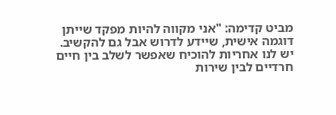מביט קדימה: "אני מקווה להיות מפקד שייתן דוגמה אישית, שיידע לדרוש אבל גם להקשיב. יש לנו אחריות להוכיח שאפשר לשלב בין חיים חרדיים לבין שירות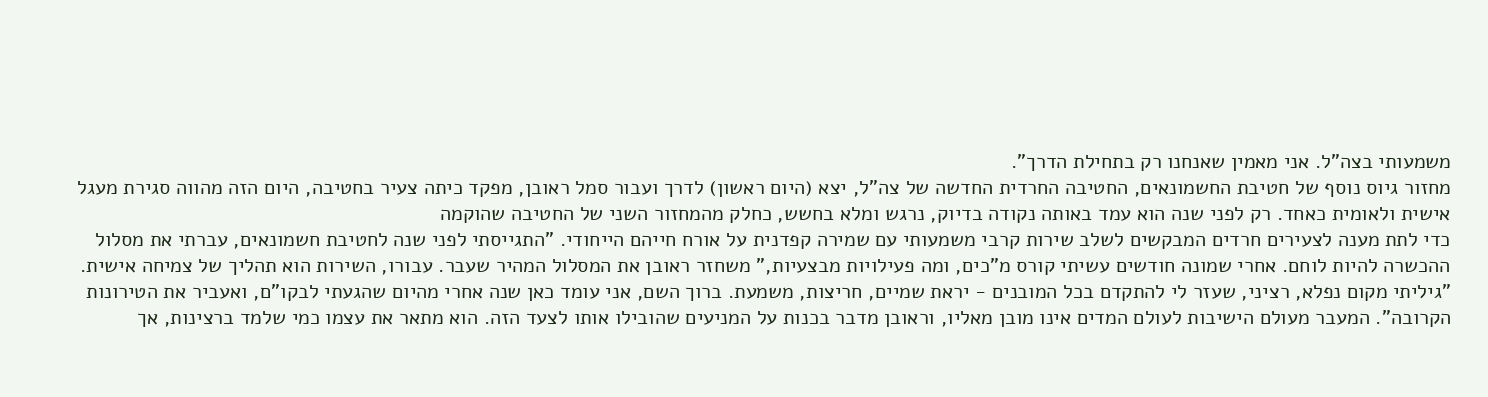משמעותי בצה"ל. אני מאמין שאנחנו רק בתחילת הדרך".
מחזור גיוס נוסף של חטיבת החשמונאים, החטיבה החרדית החדשה של צה"ל, יצא (היום ראשון) לדרך ועבור סמל ראובן, מפקד כיתה צעיר בחטיבה, היום הזה מהווה סגירת מעגל אישית ולאומית כאחד. רק לפני שנה הוא עמד באותה נקודה בדיוק, נרגש ומלא בחשש, כחלק מהמחזור השני של החטיבה שהוקמה
כדי לתת מענה לצעירים חרדים המבקשים לשלב שירות קרבי משמעותי עם שמירה קפדנית על אורח חייהם הייחודי. "התגייסתי לפני שנה לחטיבת חשמונאים, עברתי את מסלול ההכשרה להיות לוחם. אחרי שמונה חודשים עשיתי קורס מ"כים, ומה פעילויות מבצעיות," משחזר ראובן את המסלול המהיר שעבר. עבורו, השירות הוא תהליך של צמיחה אישית. "גיליתי מקום נפלא, רציני, שעזר לי להתקדם בכל המובנים - יראת שמיים, חריצות, משמעת. ברוך השם, אני עומד כאן שנה אחרי מהיום שהגעתי לבקו"ם, ואעביר את הטירונות הקרובה". המעבר מעולם הישיבות לעולם המדים אינו מובן מאליו, וראובן מדבר בכנות על המניעים שהובילו אותו לצעד הזה. הוא מתאר את עצמו כמי שלמד ברצינות, אך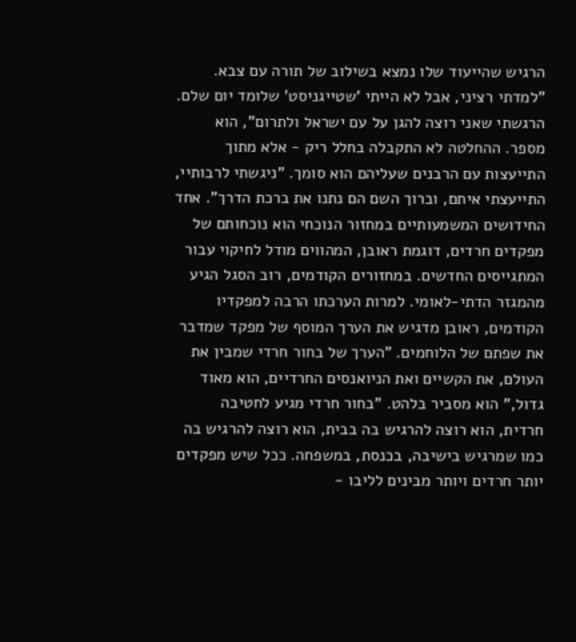הרגיש שהייעוד שלו נמצא בשילוב של תורה עם צבא. "למדתי רציני, אבל לא הייתי 'שטייגניסט' שלומד יום שלם. הרגשתי שאני רוצה להגן על עם ישראל ולתרום", הוא מספר. ההחלטה לא התקבלה בחלל ריק - אלא מתוך התייעצות עם הרבנים שעליהם הוא סומך. "ניגשתי לרבותיי, התייעצתי איתם, וברוך השם הם נתנו את ברכת הדרך". אחד החידושים המשמעותיים במחזור הנוכחי הוא נוכחותם של מפקדים חרדים, דוגמת ראובן, המהווים מודל לחיקוי עבור המתגייסים החדשים. במחזורים הקודמים, רוב הסגל הגיע מהמגזר הדתי-לאומי. למרות הערכתו הרבה למפקדיו הקודמים, ראובן מדגיש את הערך המוסף של מפקד שמדבר את שפתם של הלוחמים. "הערך של בחור חרדי שמבין את העולם, את הקשיים ואת הניואנסים החרדיים, הוא מאוד גדול," הוא מסביר בלהט. "בחור חרדי מגיע לחטיבה חרדית, הוא רוצה להרגיש בה בבית, הוא רוצה להרגיש בה כמו שמרגיש בישיבה, בכנסת, במשפחה. ככל שיש מפקדים יותר חרדים ויותר מבינים לליבו -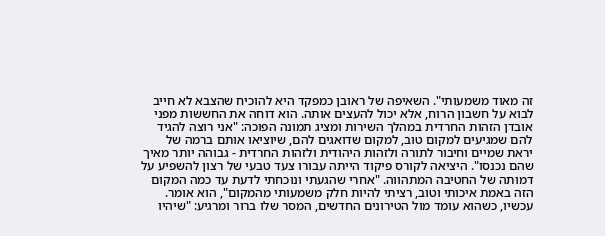זה מאוד משמעותי". השאיפה של ראובן כמפקד היא להוכיח שהצבא לא חייב לבוא על חשבון הרוח, אלא יכול להעצים אותה. הוא דוחה את החששות מפני אובדן הזהות החרדית במהלך השירות ומציג תמונה הפוכה: "אני רוצה להגיד להם שמגיעים למקום טוב, למקום שדואגים להם, שיוציאו אותם ברמה של יראת שמיים וחיבור לתורה ולזהות היהודית ולזהות החרדית - גבוהה יותר מאיך שהם נכנסו". היציאה לקורס פיקוד הייתה עבורו צעד טבעי של רצון להשפיע על דמותה של החטיבה המתהווה. "אחרי שהגעתי ונוכחתי לדעת עד כמה המקום הזה באמת איכותי וטוב, רציתי להיות חלק משמעותי מהמקום", הוא אומר. עכשיו, כשהוא עומד מול הטירונים החדשים, המסר שלו ברור ומרגיע: "שיהיו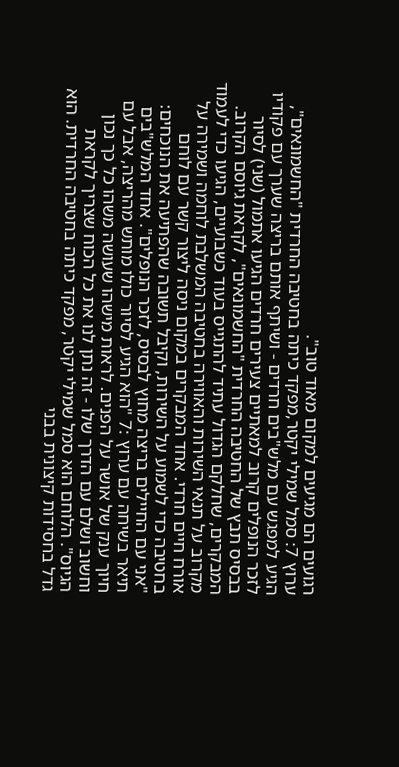רגועים הם מגיעים למקום מאוד טוב".
ערוץ 7: סמל שמילי יקטר,מפקד כיתה בחטיבה החרדית "החשמונאים", הגיע למפגש עם מלש"בים חרדים - ושיתף אותם בריצה שערך עם פקודיו לזכר הנופלים קרוב למאתיים צעירים חרדים הגיעו אתמול (שני) לסיור בבסיס תבץ של החטיבה החרדית "החשמונאים", לקראת גיוסם הקרוב. המבקרים, שחלקם הגדול עתיד להתגייס בעוד כשבועיים, הגיעו כדי לעמוד מקרוב על תנאי השירות והאווירה בחטיבה המשלבת לוחמה ושמירה על אורח חיים חרדי. אחד המבקרים במקום ניסה ליצור קשר עם לוחם בחטיבה כדי לשמוע על השירות, וקיבל תשובה שהפתיעה את הנוכחים: "אני עם החיילים בריצה מחוץ לבסיס, לזכר הנופלים". אחד המלש"בים תיאר בשיחה עם ערוץ :7 "הוא הגיע לסיור כולו מותש מהריצה, אבל עם חיוך ענק של אושר על הפנים. לראות מישהו שעושה משהו כל כך נכון וחשוב ושלם עם הדרך שלו - זה נתן לנו את כל הכוח שצריך לקראת הגיוס". הלוחם הוא סמל שמילי יקטר, מפקד כיתה בחטיבה החרדית. הוא גדל בחסידות קיצונית בבני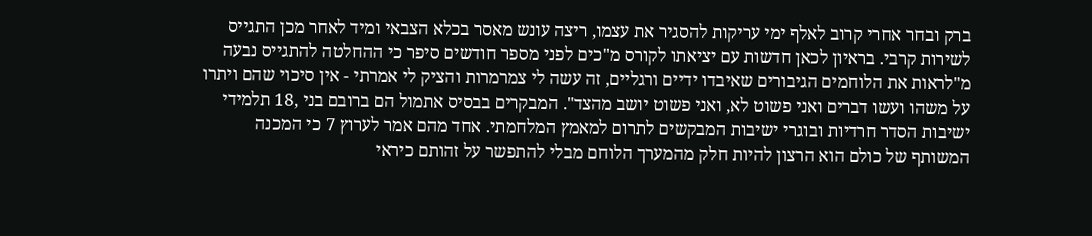ברק ובחר אחרי קרוב לאלף ימי עריקות להסגיר את עצמו, ריצה עונש מאסר בכלא הצבאי ומיד לאחר מכן התגייס לשירות קרבי. בראיון לכאן חדשות עם יציאתו לקורס מ"כים לפני מספר חודשים סיפר כי ההחלטה להתגייס נבעה מ"לראות את הלוחמים הגיבורים שאיבדו ידיים ורגליים, זה עשה לי צמרמרות והציק לי אמרתי - אין סיכוי שהם ויתרו על משהו ועשו דברים ואני פשוט לא, ואני פשוט יושב מהצד". המבקרים בבסיס אתמול הם ברובם בני ,18 תלמידי ישיבות הסדר חרדיות ובוגרי ישיבות המבקשים לתרום למאמץ המלחמתי. אחד מהם אמר לערוץ 7 כי המכנה המשותף של כולם הוא הרצון להיות חלק מהמערך הלוחם מבלי להתפשר על זהותם כיראי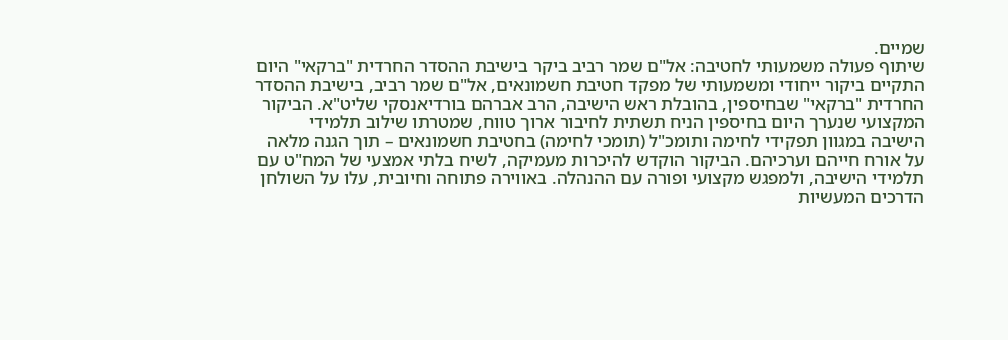שמיים.
שיתוף פעולה משמעותי לחטיבה: אל"ם שמר רביב ביקר בישיבת ההסדר החרדית "ברקאי" היום התקיים ביקור ייחודי ומשמעותי של מפקד חטיבת חשמונאים, אל"ם שמר רביב, בישיבת ההסדר החרדית "ברקאי" שבחיספין, בהובלת ראש הישיבה, הרב אברהם בורדיאנסקי שליט"א. הביקור המקצועי שנערך היום בחיספין הניח תשתית לחיבור ארוך טווח, שמטרתו שילוב תלמידי הישיבה במגוון תפקידי לחימה ותומכ"ל (תומכי לחימה) בחטיבת חשמונאים – תוך הגנה מלאה על אורח חייהם וערכיהם. הביקור הוקדש להיכרות מעמיקה, לשיח בלתי אמצעי של המח"ט עם תלמידי הישיבה, ולמפגש מקצועי ופורה עם ההנהלה. באווירה פתוחה וחיובית, עלו על השולחן הדרכים המעשיות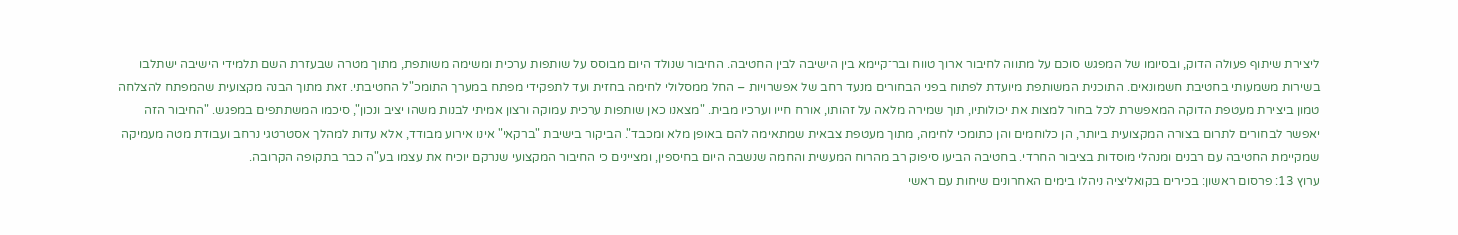ליצירת שיתוף פעולה הדוק, ובסיומו של המפגש סוכם על מתווה לחיבור ארוך טווח ובר־קיימא בין הישיבה לבין החטיבה. החיבור שנולד היום מבוסס על שותפות ערכית ומשימה משותפת, מתוך מטרה שבעזרת השם תלמידי הישיבה ישתלבו בשירות משמעותי בחטיבת חשמונאים. התוכנית המשותפת מיועדת לפתוח בפני הבחורים מנעד רחב של אפשרויות – החל ממסלולי לחימה בחזית ועד לתפקידי מפתח במערך התומכ"ל החטיבתי. זאת מתוך הבנה מקצועית שהמפתח להצלחה טמון ביצירת מעטפת הדוקה המאפשרת לכל בחור למצות את יכולותיו, תוך שמירה מלאה על זהותו, אורח חייו וערכיו מבית. "מצאנו כאן שותפות ערכית עמוקה ורצון אמיתי לבנות משהו יציב ונכון", סיכמו המשתתפים במפגש. "החיבור הזה יאפשר לבחורים לתרום בצורה המקצועית ביותר, הן כלוחמים והן כתומכי לחימה, מתוך מעטפת צבאית שמתאימה להם באופן מלא ומכבד". הביקור בישיבת "ברקאי" אינו אירוע מבודד, אלא עדות למהלך אסטרטגי נרחב ועבודת מטה מעמיקה שמקיימת החטיבה עם רבנים ומנהלי מוסדות בציבור החרדי. בחטיבה הביעו סיפוק רב מהרוח המעשית והחמה שנשבה היום בחיספין, ומציינים כי החיבור המקצועי שנרקם יוכיח את עצמו בע"ה כבר בתקופה הקרובה.
ערוץ 13: פרסום ראשון: בכירים בקואליציה ניהלו בימים האחרונים שיחות עם ראשי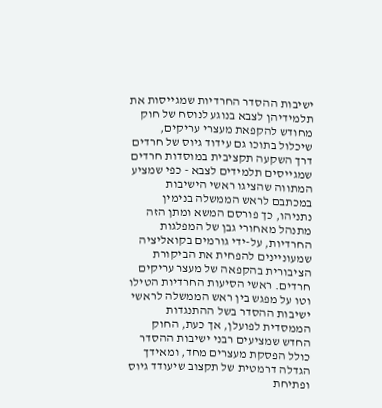ישיבות ההסדר החרדיות שמגייסות את תלמידיהן לצבא בנוגע לנוסח של חוק מחודש להקפאת מעצרי עריקים, שיכלול בתוכו גם עידוד גיוס של חרדים דרך השקעה תקציבית במוסדות חרדים שמגייסים תלמידים לצבא - כפי שמציע
המתווה שהציגו ראשי הישיבות במכתבם לראש הממשלה בנימין נתניהו, כך פורסם המשא ומתן הזה מתנהל מאחורי גבן של המפלגות החרדיות, על-ידי גורמים בקואליציה שמעוניינים להפחית את הביקורת הציבורית בהקפאה של מעצר עריקים חרדים. ראשי הסיעות החרדיות הטילו וטו על מפגש בין ראש הממשלה לראשי ישיבות ההסדר בשל ההתנגדות הממסדית לפועלן, אך כעת, החוק החדש שמציעים רבני ישיבות ההסדר כולל הפסקת מעצרים מחד, ומאידך הגדלה דרמטית של תקצוב שיעודד גיוס ופתיחת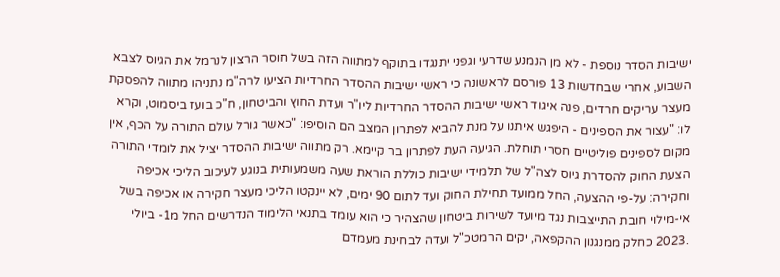ישיבות הסדר נוספת - לא מן הנמנע שדרעי וגפני יתנגדו בתוקף למתווה הזה בשל חוסר הרצון לנרמל את הגיוס לצבא השבוע, אחרי שבחדשות 13 פורסם לראשונה כי ראשי ישיבות ההסדר החרדיות הציעו לרה"מ נתניהו מתווה להפסקת מעצר עריקים חרדים, פנה איגוד ראשי ישיבות ההסדר החרדיות ליו"ר ועדת החוץ והביטחון, ח"כ בועז ביסמוט, וקרא לו: "עצור את הספינים - היפגש איתנו על מנת להביא לפתרון המצב הם הוסיפו: "כאשר גורל עולם התורה על הכף, אין מקום לספינים פוליטיים חסרי תוחלת. הגיעה העת לפתרון בר קיימא. רק מתווה ישיבות ההסדר יציל את לומדי התורה הצעת החוק להסדרת גיוס לצה"ל של תלמידי ישיבות כוללת הוראת שעה משמעותית בנוגע לעיכוב הליכי אכיפה וחקירה: על-פי ההצעה, החל ממועד תחילת החוק ועד לתום 90 ימים, לא יינקטו הליכי מעצר חקירה או אכיפה בשל אי-מילוי חובת התייצבות נגד מיועד לשירות ביטחון שהצהיר כי הוא עומד בתנאי הלימוד הנדרשים החל מ1- ביולי .2023 כחלק ממנגנון ההקפאה, יקים הרמטכ"ל ועדה לבחינת מעמדם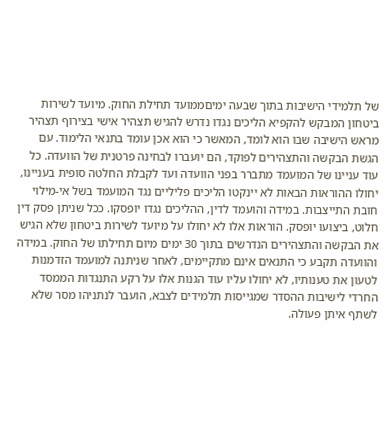של תלמידי הישיבות בתוך שבעה ימיםממועד תחילת החוק. מיועד לשירות ביטחון המבקש להקפיא הליכים נגדו נדרש להגיש תצהיר אישי בצירוף תצהיר מראש הישיבה שבו הוא לומד, המאשר כי הוא אכן עומד בתנאי הלימוד. עם הגשת הבקשה והתצהירים לפוקד, הם יועברו לבחינה פרטנית של הוועדה. כל עוד עניינו של המועמד מתברר בפני הוועדה ועד לקבלת החלטה סופית בעניינו, יחולו ההוראות הבאות לא יינקטו הליכים פליליים נגד המועמד בשל אי-מילוי חובת התייצבות. במידה והועמד לדין, ההליכים נגדו יופסקו. ככל שניתן פסק דין חלוט, ביצועו יופסק. הוראות אלו לא יחולו על מיועד לשירות ביטחון שלא הגיש את הבקשה והתצהירים הנדרשים בתוך 30 ימים מיום תחילתו של החוק. במידה והוועדה תקבע כי התנאים אינם מתקיימים, לאחר שניתנה למועמד הזדמנות לטעון את טענותיו, לא יחולו עליו עוד הגנות אלו על רקע התנגדות הממסד החרדי לישיבות ההסדר שמגייסות תלמידים לצבא, הועבר לנתניהו מסר שלא לשתף איתן פעולה.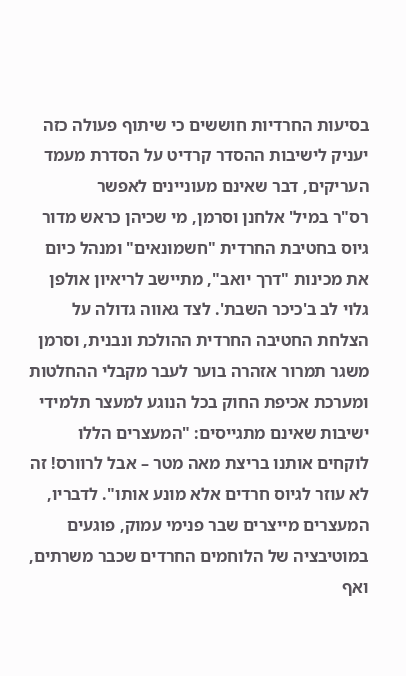בסיעות החרדיות חוששים כי שיתוף פעולה כזה יעניק לישיבות ההסדר קרדיט על הסדרת מעמד העריקים, דבר שאינם מעוניינים לאפשר
רס"ר במיל' אלחנן וסרמן, מי שכיהן כראש מדור גיוס בחטיבת החרדית "חשמונאים" ומנהל כיום את מכינות "דרך יואב", מתיישב לריאיון אולפן גלוי לב ב'כיכר השבת'. לצד גאווה גדולה על הצלחת החטיבה החרדית ההולכת ונבנית, וסרמן משגר תמרור אזהרה בוער לעבר מקבלי ההחלטות ומערכת אכיפת החוק בכל הנוגע למעצר תלמידי ישיבות שאינם מתגייסים: "המעצרים הללו לוקחים אותנו בריצת מאה מטר – אבל לרוורס! זה לא עוזר לגיוס חרדים אלא מונע אותו". לדבריו, המעצרים מייצרים שבר פנימי עמוק, פוגעים במוטיבציה של הלוחמים החרדים שכבר משרתים, ואף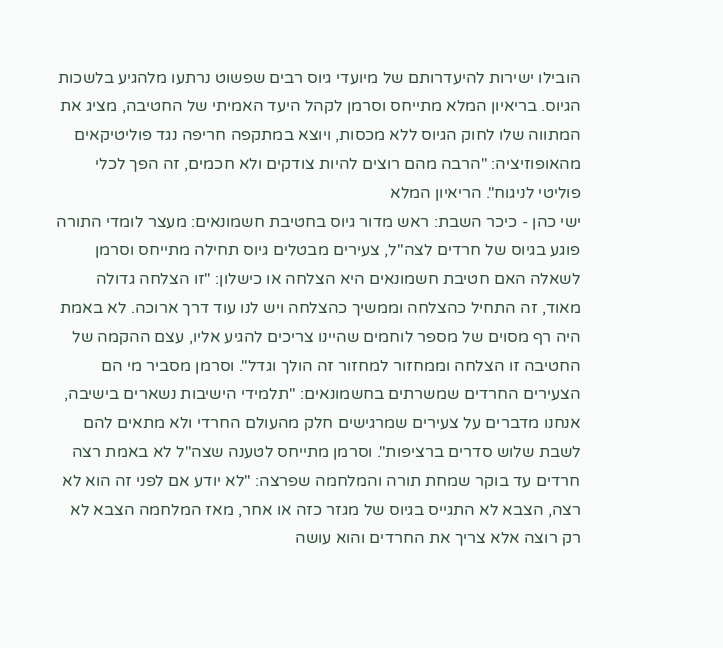הובילו ישירות להיעדרותם של מיועדי גיוס רבים שפשוט נרתעו מלהגיע בלשכות הגיוס. בריאיון המלא מתייחס וסרמן לקהל היעד האמיתי של החטיבה, מציג את המתווה שלו לחוק הגיוס ללא מכסות, ויוצא במתקפה חריפה נגד פוליטיקאים מהאופוזיציה: "הרבה מהם רוצים להיות צודקים ולא חכמים, זה הפך לכלי פוליטי לניגוח". הריאיון המלא
ישי כהן - כיכר השבת: ראש מדור גיוס בחטיבת חשמונאים: מעצר לומדי התורה פוגע בגיוס של חרדים לצה"ל, צעירים מבטלים גיוס תחילה מתייחס וסרמן לשאלה האם חטיבת חשמונאים היא הצלחה או כישלון: "זו הצלחה גדולה מאוד, זה התחיל כהצלחה וממשיך כהצלחה ויש לנו עוד דרך ארוכה. לא באמת היה רף מסוים של מספר לוחמים שהיינו צריכים להגיע אליו, עצם ההקמה של החטיבה זו הצלחה וממחזור למחזור זה הולך וגדל". וסרמן מסביר מי הם הצעירים החרדים שמשרתים בחשמונאים: "תלמידי הישיבות נשארים בישיבה, אנחנו מדברים על צעירים שמרגישים חלק מהעולם החרדי ולא מתאים להם לשבת שלוש סדרים ברציפות". וסרמן מתייחס לטענה שצה"ל לא באמת רצה חרדים עד בוקר שמחת תורה והמלחמה שפרצה: "לא יודע אם לפני זה הוא לא רצה, הצבא לא התגייס בגיוס של מגזר כזה או אחר, מאז המלחמה הצבא לא רק רוצה אלא צריך את החרדים והוא עושה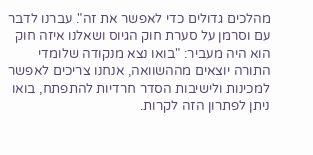מהלכים גדולים כדי לאפשר את זה". עברנו לדבר עם וסרמן על סערת חוק הגיוס ושאלנו איזה חוק הוא היה מעביר: "בואו נצא מנקודה שלומדי התורה יוצאים מההשוואה, אנחנו צריכים לאפשר למכינות ולישיבות הסדר חרדיות להתפתח, בואו ניתן לפתרון הזה לקרות.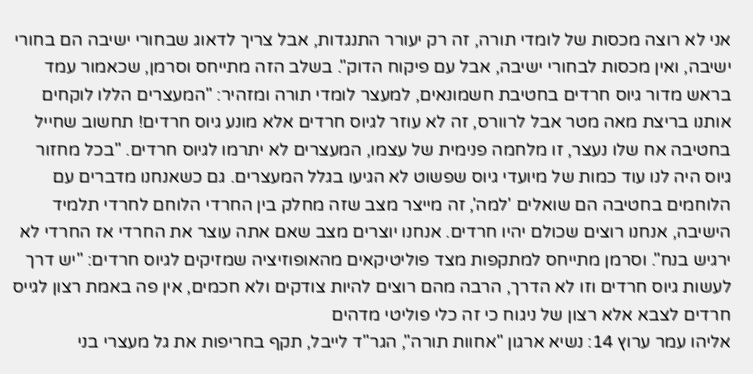אני לא רוצה מכסות של לומדי תורה, זה רק יעורר התנגדות, אבל צריך לדאוג שבחורי ישיבה הם בחורי ישיבה, ואין מכסות לבחורי ישיבה, אבל עם פיקוח הדוק". בשלב הזה מתייחס וסרמן, שכאמור עמד בראש מדור גיוס חרדים בחטיבת חשמונאים, למעצר לומדי תורה ומזהיר: "המעצרים הללו לוקחים אותנו בריצת מאה מטר אבל לרוורס, זה לא עוזר לגיוס חרדים אלא מונע גיוס חרדים! תחשוב שחייל בחטיבה אח שלו נעצר, זו מלחמה פנימית של עצמו, המעצרים לא יתרמו לגיוס חרדים. "בכל מחזור גיוס היה לנו עוד כמות של מיועדי גיוס שפשוט לא הגיעו בגלל המעצרים. גם כשאנחנו מדברים עם הלוחמים בחטיבה הם שואלים 'למה', זה מייצר מצב שזה מחלק בין החרדי הלוחם לחרדי תלמיד הישיבה, אנחנו רוצים שכולם יהיו חרדים. אנחנו יוצרים מצב שאם אתה עוצר את החרדי אז החרדי לא ירגיש בנח". וסרמן מתייחס למתקפות מצד פוליטיקאים מהאופוזיציה שמזיקים לגיוס חרדים: "יש דרך לעשות גיוס חרדים וזו לא הדרך, הרבה מהם רוצים להיות צודקים ולא חכמים, אין פה באמת רצון לגייס חרדים לצבא אלא רצון של ניגוח כי זה כלי פוליטי מדהים
אליהו עמר ערוץ 14: נשיא ארגון "אחוות תורה", הגר"ד לייבל, תקף בחריפות את גל מעצרי בני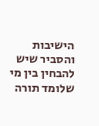הישיבות והסביר שיש להבחין בין מי שלומד תורה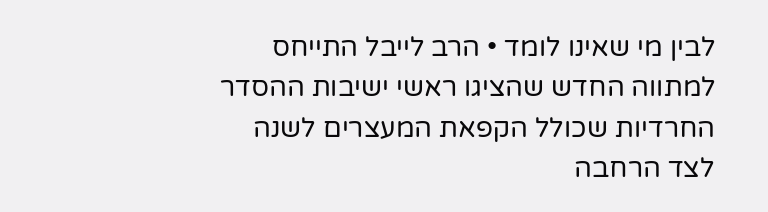לבין מי שאינו לומד • הרב לייבל התייחס למתווה החדש שהציגו ראשי ישיבות ההסדר החרדיות שכולל הקפאת המעצרים לשנה לצד הרחבה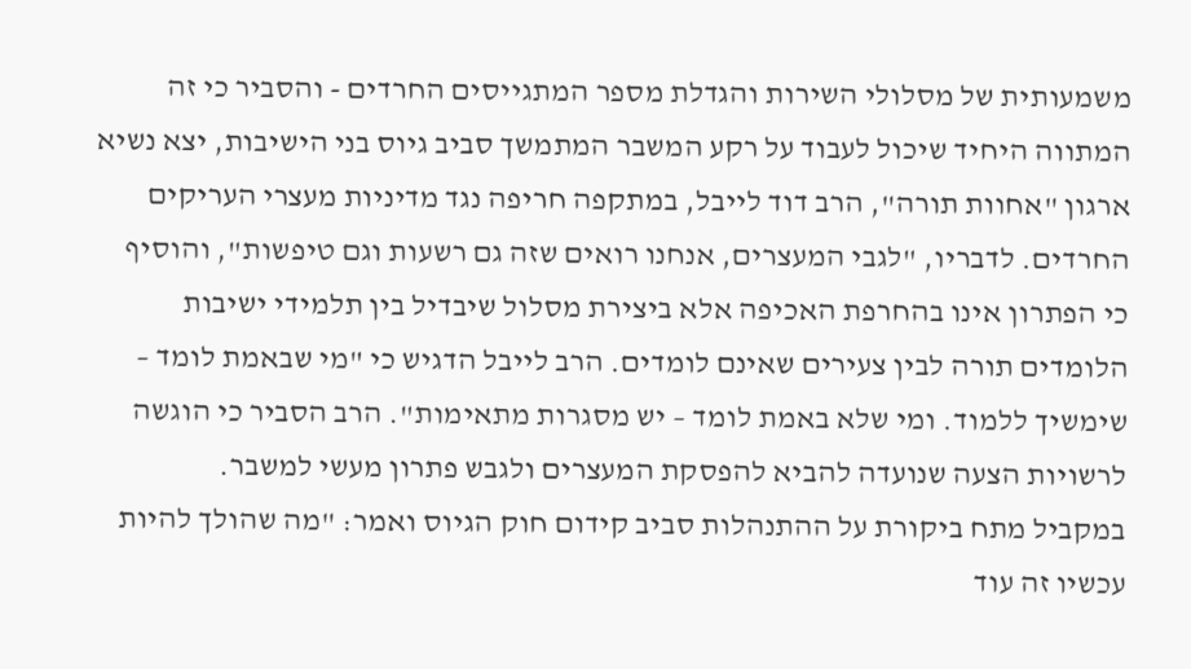משמעותית של מסלולי השירות והגדלת מספר המתגייסים החרדים - והסביר כי זה המתווה היחיד שיכול לעבוד על רקע המשבר המתמשך סביב גיוס בני הישיבות, יצא נשיא ארגון "אחוות תורה", הרב דוד לייבל, במתקפה חריפה נגד מדיניות מעצרי העריקים החרדים. לדבריו, "לגבי המעצרים, אנחנו רואים שזה גם רשעות וגם טיפשות", והוסיף כי הפתרון אינו בהחרפת האכיפה אלא ביצירת מסלול שיבדיל בין תלמידי ישיבות הלומדים תורה לבין צעירים שאינם לומדים. הרב לייבל הדגיש כי "מי שבאמת לומד – שימשיך ללמוד. ומי שלא באמת לומד – יש מסגרות מתאימות". הרב הסביר כי הוגשה לרשויות הצעה שנועדה להביא להפסקת המעצרים ולגבש פתרון מעשי למשבר.
במקביל מתח ביקורת על ההתנהלות סביב קידום חוק הגיוס ואמר: "מה שהולך להיות עכשיו זה עוד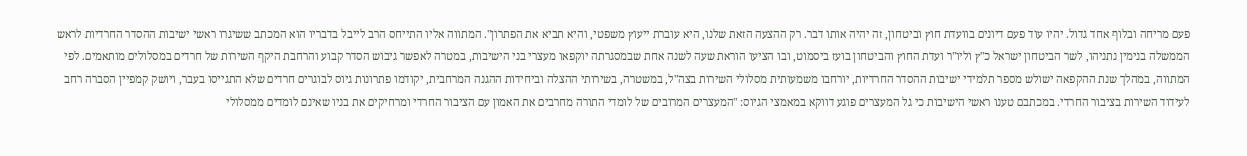פעם מריחה ובלוף אחד גדול. יהיו עוד פעם דיונים בוועדת חוץ וביטחון, זה יהיה אותו דבר. רק ההצעה הזאת שלנו, היא עוברת ייעוץ משפטי, והיא תביא את הפתרון". המתווה אליו התייחס הרב לייבל בדבריו הוא המכתב ששיגרו ראשי ישיבות ההסדר החרדיות לראש הממשלה בנימין נתניהו, לשר הביטחון ישראל כ"ץ וליו"ר ועדת החוץ והביטחון בועז ביסמוט, ובו הציעו הוראת שעה לשנה אחת שבמסגרתה יוקפאו מעצרי בני הישיבות, במטרה לאפשר גיבוש הסדר קבוע והרחבת היקף השירות של חרדים במסלולים מותאמים. לפי המתווה, במהלך שנת ההקפאה ישולש מספר תלמידי ישיבות ההסדר החרדיות, יורחבו משמעותית מסלולי השירות בצה"ל, במשטרה, בשירותי ההצלה וביחידות ההגנה המרחבית, יקודמו פתרונות גיוס לבוגרים חרדים שלא התגייסו בעבר, ויושק קמפיין הסברה רחב לעידוד השירות בציבור החרדי. במכתבם טענו ראשי הישיבות כי גל המעצרים פוגע דווקא במאמצי הגיוס: "המעצרים המרובים של לומדי התורה מחרבים את האמון עם הציבור החרדי ומרחיקים את בניו שאינם לומדים ממסלולי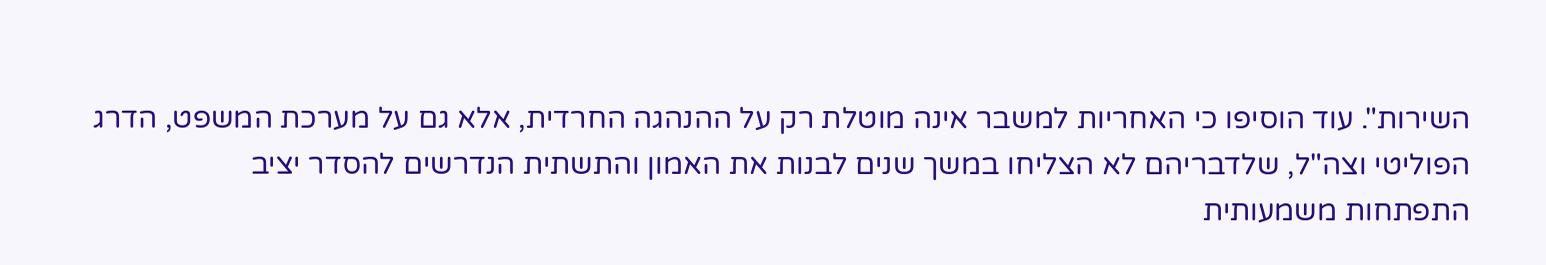השירות". עוד הוסיפו כי האחריות למשבר אינה מוטלת רק על ההנהגה החרדית, אלא גם על מערכת המשפט, הדרג הפוליטי וצה"ל, שלדבריהם לא הצליחו במשך שנים לבנות את האמון והתשתית הנדרשים להסדר יציב
התפתחות משמעותית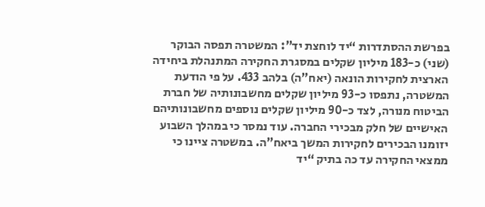בפרשת ההסתדרות “יד לוחצת יד”: המשטרה תפסה הבוקר (שני) כ-183 מיליון שקלים במסגרת החקירה המתנהלת ביחידה הארצית לחקירות הונאה (יאח”ה) בלהב 433. על פי הודעת המשטרה, נתפסו כ-93 מיליון שקלים מחשבונותיה של חברת הביטוח מנורה, לצד כ-90 מיליון שקלים נוספים מחשבונותיהם האישיים של חלק מבכירי החברה. עוד נמסר כי במהלך השבוע יזומנו הבכירים לחקירות המשך ביאח”ה. במשטרה ציינו כי ממצאי החקירה עד כה בתיק “יד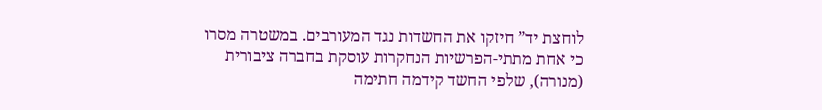לוחצת יד” חיזקו את החשדות נגד המעורבים. במשטרה מסרו כי אחת מתתי-הפרשיות הנחקרות עוסקת בחברה ציבורית (מנורה), שלפי החשד קידמה חתימה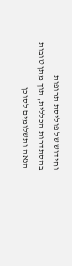וחידוש של פוליסת תרופות בהסתדרות הכללית, תוך מתן טובות הנאה ותשלומים לסוכן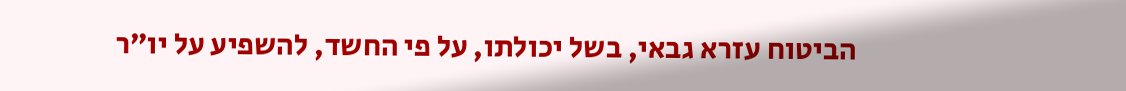הביטוח עזרא גבאי, בשל יכולתו, על פי החשד, להשפיע על יו”ר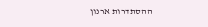ההסתדרות ארנון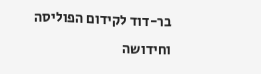בר-דוד לקידום הפוליסה וחידושה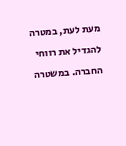מעת לעת, במטרה להגדיל את רווחי החברה. במשטרה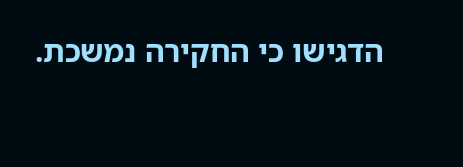הדגישו כי החקירה נמשכת.